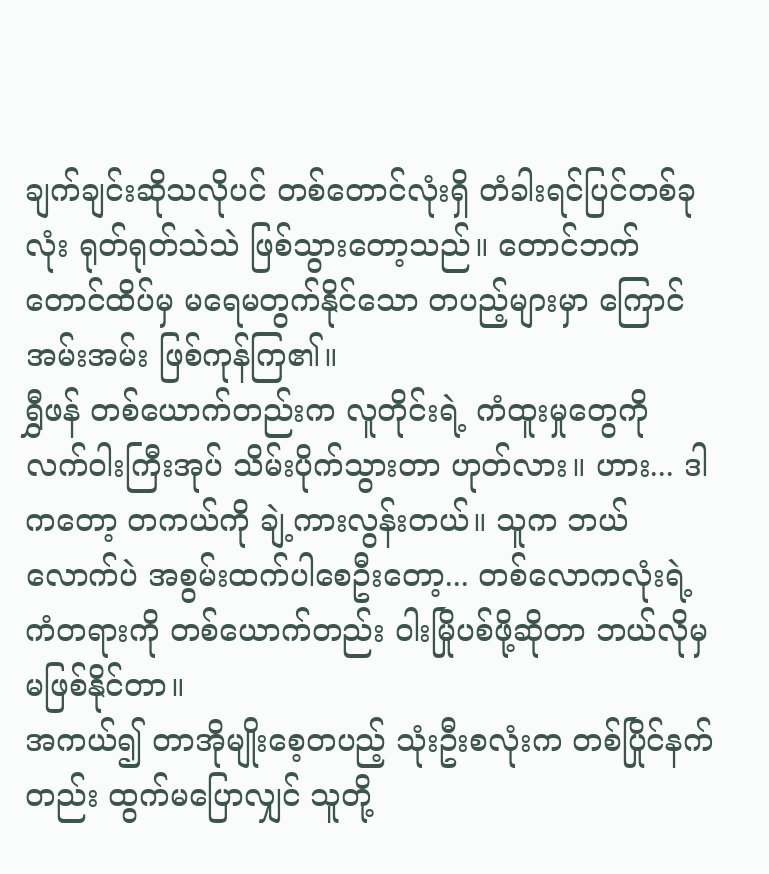ချက်ချင်းဆိုသလိုပင် တစ်တောင်လုံးရှိ တံခါးရင်ပြင်တစ်ခုလုံး ရုတ်ရုတ်သဲသဲ ဖြစ်သွားတော့သည်။ တောင်ဘက်တောင်ထိပ်မှ မရေမတွက်နိုင်သော တပည့်များမှာ ကြောင်အမ်းအမ်း ဖြစ်ကုန်ကြ၏။
ရွှီဖန် တစ်ယောက်တည်းက လူတိုင်းရဲ့ ကံထူးမှုတွေကို လက်ဝါးကြီးအုပ် သိမ်းပိုက်သွားတာ ဟုတ်လား။ ဟား... ဒါကတော့ တကယ်ကို ချဲ့ကားလွန်းတယ်။ သူက ဘယ်လောက်ပဲ အစွမ်းထက်ပါစေဦးတော့... တစ်လောကလုံးရဲ့ ကံတရားကို တစ်ယောက်တည်း ဝါးမြိုပစ်ဖို့ဆိုတာ ဘယ်လိုမှ မဖြစ်နိုင်တာ။
အကယ်၍ တာအိုမျိုးစေ့တပည့် သုံးဦးစလုံးက တစ်ပြိုင်နက်တည်း ထွက်မပြောလျှင် သူတို့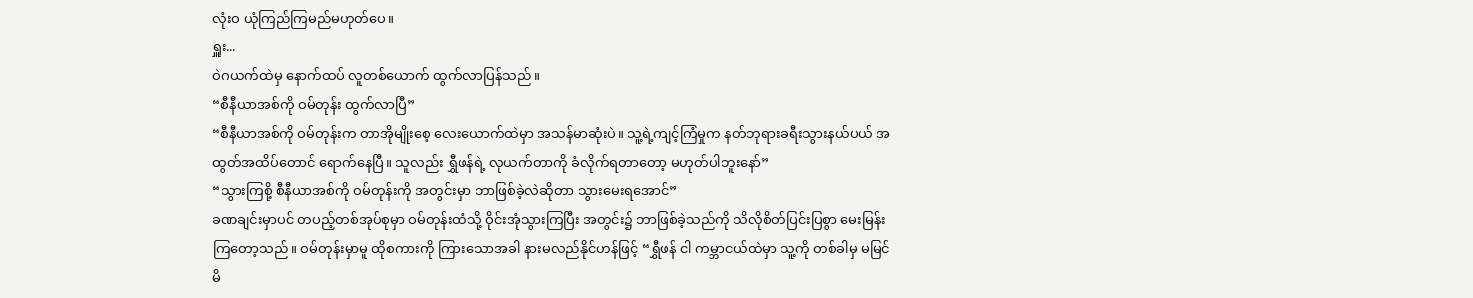လုံးဝ ယုံကြည်ကြမည်မဟုတ်ပေ။
ရှူး...
ဝဲဂယက်ထဲမှ နောက်ထပ် လူတစ်ယောက် ထွက်လာပြန်သည်။
“စီနီယာအစ်ကို ဝမ်တုန်း ထွက်လာပြီ”
“စီနီယာအစ်ကို ဝမ်တုန်းက တာအိုမျိုးစေ့ လေးယောက်ထဲမှာ အသန်မာဆုံးပဲ။ သူ့ရဲ့ကျင့်ကြံမှုက နတ်ဘုရားခရီးသွားနယ်ပယ် အထွတ်အထိပ်တောင် ရောက်နေပြီ။ သူလည်း ရွှီဖန်ရဲ့ လုယက်တာကို ခံလိုက်ရတာတော့ မဟုတ်ပါဘူးနော်”
“သွားကြစို့ စီနီယာအစ်ကို ဝမ်တုန်းကို အတွင်းမှာ ဘာဖြစ်ခဲ့လဲဆိုတာ သွားမေးရအောင်”
ခဏချင်းမှာပင် တပည့်တစ်အုပ်စုမှာ ဝမ်တုန်းထံသို့ ဝိုင်းအုံသွားကြပြီး အတွင်း၌ ဘာဖြစ်ခဲ့သည်ကို သိလိုစိတ်ပြင်းပြစွာ မေးမြန်းကြတော့သည်။ ဝမ်တုန်းမှာမူ ထိုစကားကို ကြားသောအခါ နားမလည်နိုင်ဟန်ဖြင့် “ရွှီဖန် ငါ ကမ္ဘာငယ်ထဲမှာ သူ့ကို တစ်ခါမှ မမြင်မိ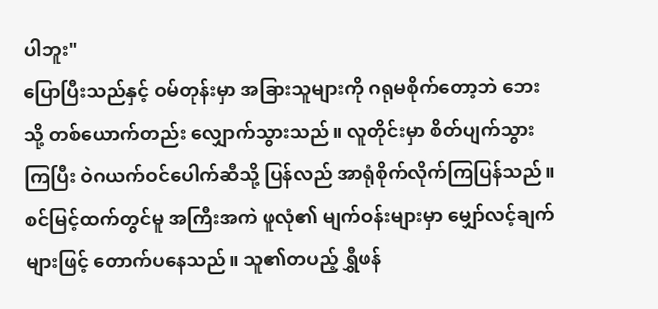ပါဘူး"
ပြောပြီးသည်နှင့် ဝမ်တုန်းမှာ အခြားသူများကို ဂရုမစိုက်တော့ဘဲ ဘေးသို့ တစ်ယောက်တည်း လျှောက်သွားသည်။ လူတိုင်းမှာ စိတ်ပျက်သွားကြပြီး ဝဲဂယက်ဝင်ပေါက်ဆီသို့ ပြန်လည် အာရုံစိုက်လိုက်ကြပြန်သည်။
စင်မြင့်ထက်တွင်မူ အကြီးအကဲ ဖူလုံ၏ မျက်ဝန်းများမှာ မျှော်လင့်ချက်များဖြင့် တောက်ပနေသည်။ သူ၏တပည့် ရွှီဖန်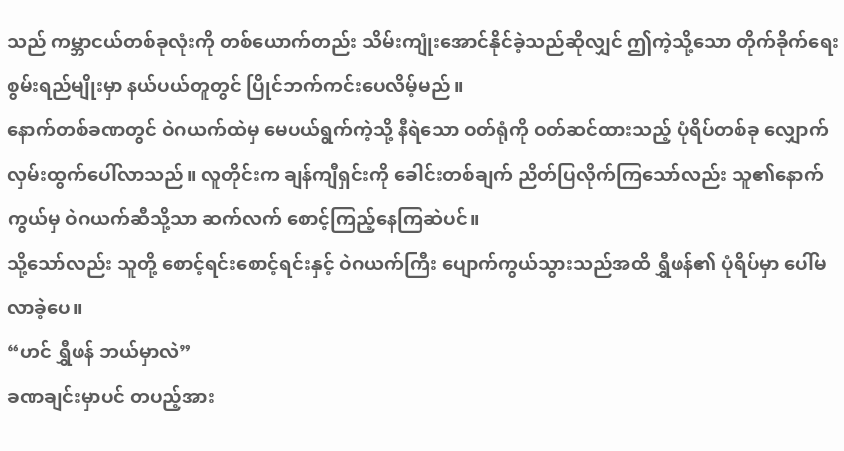သည် ကမ္ဘာငယ်တစ်ခုလုံးကို တစ်ယောက်တည်း သိမ်းကျုံးအောင်နိုင်ခဲ့သည်ဆိုလျှင် ဤကဲ့သို့သော တိုက်ခိုက်ရေးစွမ်းရည်မျိုးမှာ နယ်ပယ်တူတွင် ပြိုင်ဘက်ကင်းပေလိမ့်မည်။
နောက်တစ်ခဏတွင် ဝဲဂယက်ထဲမှ မေပယ်ရွက်ကဲ့သို့ နီရဲသော ဝတ်ရုံကို ဝတ်ဆင်ထားသည့် ပုံရိပ်တစ်ခု လျှောက်လှမ်းထွက်ပေါ်လာသည်။ လူတိုင်းက ချန်ကျီရှင်းကို ခေါင်းတစ်ချက် ညိတ်ပြလိုက်ကြသော်လည်း သူ၏နောက်ကွယ်မှ ဝဲဂယက်ဆီသို့သာ ဆက်လက် စောင့်ကြည့်နေကြဆဲပင်။
သို့သော်လည်း သူတို့ စောင့်ရင်းစောင့်ရင်းနှင့် ဝဲဂယက်ကြီး ပျောက်ကွယ်သွားသည်အထိ ရွှီဖန်၏ ပုံရိပ်မှာ ပေါ်မလာခဲ့ပေ။
“ဟင် ရွှီဖန် ဘယ်မှာလဲ”
ခဏချင်းမှာပင် တပည့်အား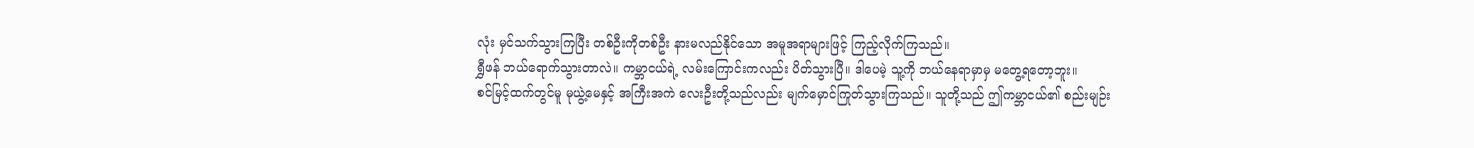လုံး မှင်သက်သွားကြပြီး တစ်ဦးကိုတစ်ဦး နားမလည်နိုင်သော အမူအရာများဖြင့် ကြည့်လိုက်ကြသည်။
ရွှီဖန် ဘယ်ရောက်သွားတာလဲ။ ကမ္ဘာငယ်ရဲ့ လမ်းကြောင်းကလည်း ပိတ်သွားပြီ။ ဒါပေမဲ့ သူ့ကို ဘယ်နေရာမှာမှ မတွေ့ရတော့ဘူး။
စင်မြင့်ထက်တွင်မူ မုယွဲ့မေနှင့် အကြီးအကဲ လေးဦးတို့သည်လည်း မျက်မှောင်ကြုတ်သွားကြသည်။ သူတို့သည် ဤကမ္ဘာငယ်၏ စည်းမျဉ်း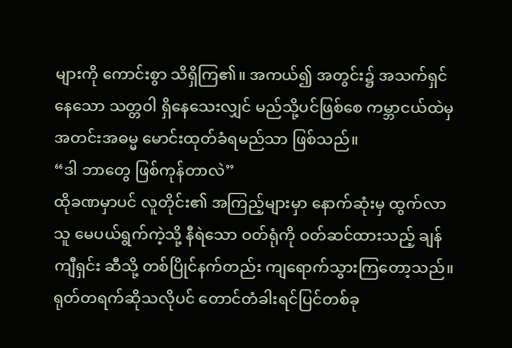များကို ကောင်းစွာ သိရှိကြ၏။ အကယ်၍ အတွင်း၌ အသက်ရှင်နေသော သတ္တဝါ ရှိနေသေးလျှင် မည်သို့ပင်ဖြစ်စေ ကမ္ဘာငယ်ထဲမှ အတင်းအဓမ္မ မောင်းထုတ်ခံရမည်သာ ဖြစ်သည်။
“ဒါ ဘာတွေ ဖြစ်ကုန်တာလဲ”
ထိုခဏမှာပင် လူတိုင်း၏ အကြည့်များမှာ နောက်ဆုံးမှ ထွက်လာသူ မေပယ်ရွက်ကဲ့သို့ နီရဲသော ဝတ်ရုံကို ဝတ်ဆင်ထားသည့် ချန်ကျီရှင်း ဆီသို့ တစ်ပြိုင်နက်တည်း ကျရောက်သွားကြတော့သည်။
ရုတ်တရက်ဆိုသလိုပင် တောင်တံခါးရင်ပြင်တစ်ခု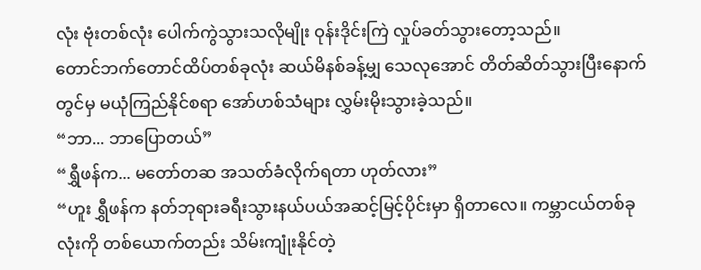လုံး ဗုံးတစ်လုံး ပေါက်ကွဲသွားသလိုမျိုး ဝုန်းဒိုင်းကြဲ လှုပ်ခတ်သွားတော့သည်။
တောင်ဘက်တောင်ထိပ်တစ်ခုလုံး ဆယ်မိနစ်ခန့်မျှ သေလုအောင် တိတ်ဆိတ်သွားပြီးနောက်တွင်မှ မယုံကြည်နိုင်စရာ အော်ဟစ်သံများ လွှမ်းမိုးသွားခဲ့သည်။
“ဘာ... ဘာပြောတယ်”
“ရွှီဖန်က... မတော်တဆ အသတ်ခံလိုက်ရတာ ဟုတ်လား”
“ဟူး ရွှီဖန်က နတ်ဘုရားခရီးသွားနယ်ပယ်အဆင့်မြင့်ပိုင်းမှာ ရှိတာလေ။ ကမ္ဘာငယ်တစ်ခုလုံးကို တစ်ယောက်တည်း သိမ်းကျုံးနိုင်တဲ့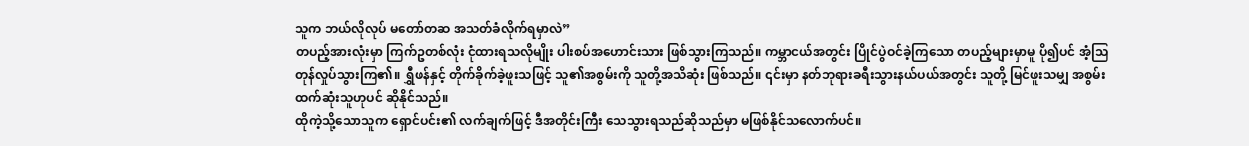သူက ဘယ်လိုလုပ် မတော်တဆ အသတ်ခံလိုက်ရမှာလဲ”
တပည့်အားလုံးမှာ ကြက်ဥတစ်လုံး ငုံထားရသလိုမျိုး ပါးစပ်အဟောင်းသား ဖြစ်သွားကြသည်။ ကမ္ဘာငယ်အတွင်း ပြိုင်ပွဲဝင်ခဲ့ကြသော တပည့်များမှာမူ ပို၍ပင် အံ့သြတုန်လှုပ်သွားကြ၏။ ရွှီဖန်နှင့် တိုက်ခိုက်ခဲ့ဖူးသဖြင့် သူ၏အစွမ်းကို သူတို့အသိဆုံး ဖြစ်သည်။ ၎င်းမှာ နတ်ဘုရားခရီးသွားနယ်ပယ်အတွင်း သူတို့ မြင်ဖူးသမျှ အစွမ်းထက်ဆုံးသူဟုပင် ဆိုနိုင်သည်။
ထိုကဲ့သို့သောသူက ရှောင်ပင်း၏ လက်ချက်ဖြင့် ဒီအတိုင်းကြီး သေသွားရသည်ဆိုသည်မှာ မဖြစ်နိုင်သလောက်ပင်။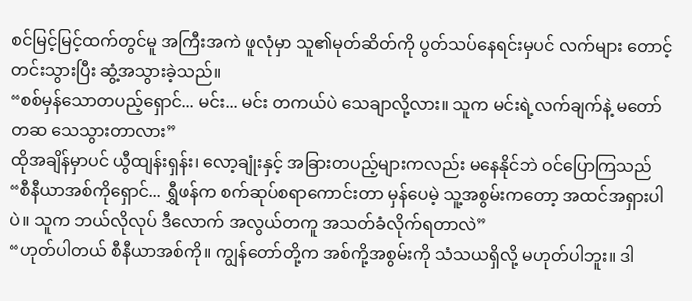စင်မြင့်မြင့်ထက်တွင်မူ အကြီးအကဲ ဖူလုံမှာ သူ၏မုတ်ဆိတ်ကို ပွတ်သပ်နေရင်းမှပင် လက်များ တောင့်တင်းသွားပြီး ဆွံ့အသွားခဲ့သည်။
“စစ်မှန်သောတပည့်ရှောင်... မင်း... မင်း တကယ်ပဲ သေချာလို့လား။ သူက မင်းရဲ့လက်ချက်နဲ့ မတော်တဆ သေသွားတာလား”
ထိုအချိန်မှာပင် ယွီထျန်းရှန်း၊ လော့ချုံးနှင့် အခြားတပည့်များကလည်း မနေနိုင်ဘဲ ဝင်ပြောကြသည်
“စီနီယာအစ်ကိုရှောင်... ရွှီဖန်က စက်ဆုပ်စရာကောင်းတာ မှန်ပေမဲ့ သူ့အစွမ်းကတော့ အထင်အရှားပါပဲ။ သူက ဘယ်လိုလုပ် ဒီလောက် အလွယ်တကူ အသတ်ခံလိုက်ရတာလဲ”
“ဟုတ်ပါတယ် စီနီယာအစ်ကို။ ကျွန်တော်တို့က အစ်ကို့အစွမ်းကို သံသယရှိလို့ မဟုတ်ပါဘူး။ ဒါ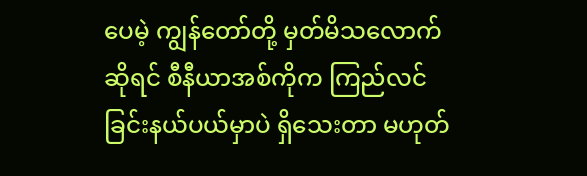ပေမဲ့ ကျွန်တော်တို့ မှတ်မိသလောက်ဆိုရင် စီနီယာအစ်ကိုက ကြည်လင်ခြင်းနယ်ပယ်မှာပဲ ရှိသေးတာ မဟုတ်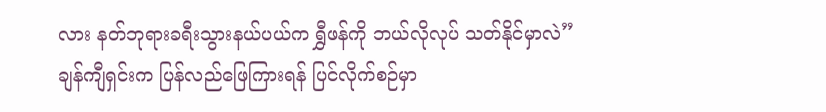လား နတ်ဘုရားခရီးသွားနယ်ပယ်က ရွှီဖန်ကို ဘယ်လိုလုပ် သတ်နိုင်မှာလဲ”
ချန်ကျီရှင်းက ပြန်လည်ဖြေကြားရန် ပြင်လိုက်စဉ်မှာ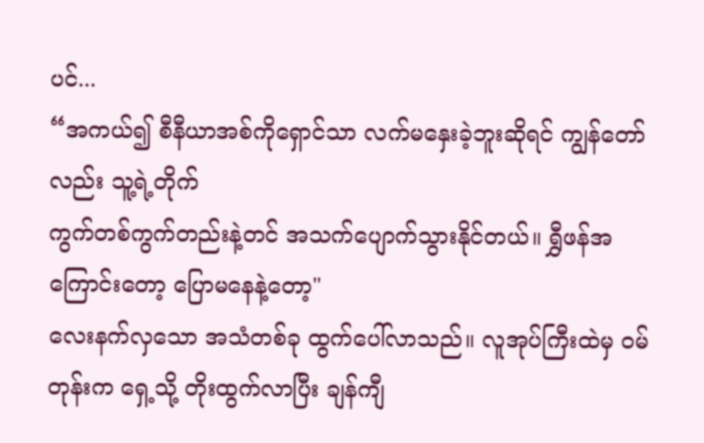ပင်...
“အကယ်၍ စီနီယာအစ်ကိုရှောင်သာ လက်မနှေးခဲ့ဘူးဆိုရင် ကျွန်တော်လည်း သူ့ရဲ့တိုက်
ကွက်တစ်ကွက်တည်းနဲ့တင် အသက်ပျောက်သွားနိုင်တယ်။ ရွှီဖန်အကြောင်းတော့ ပြောမနေနဲ့တော့"
လေးနက်လှသော အသံတစ်ခု ထွက်ပေါ်လာသည်။ လူအုပ်ကြီးထဲမှ ဝမ်တုန်းက ရှေ့သို့ တိုးထွက်လာပြီး ချန်ကျီ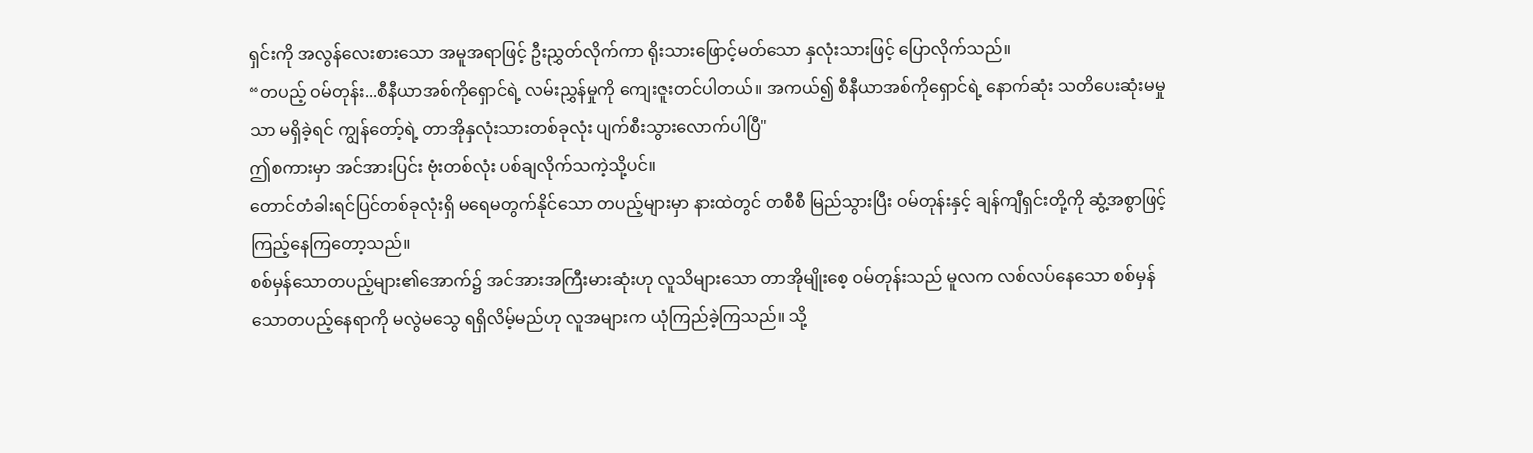ရှင်းကို အလွန်လေးစားသော အမူအရာဖြင့် ဦးညွှတ်လိုက်ကာ ရိုးသားဖြောင့်မတ်သော နှလုံးသားဖြင့် ပြောလိုက်သည်။
“တပည့် ဝမ်တုန်း...စီနီယာအစ်ကိုရှောင်ရဲ့ လမ်းညွှန်မှုကို ကျေးဇူးတင်ပါတယ်။ အကယ်၍ စီနီယာအစ်ကိုရှောင်ရဲ့ နောက်ဆုံး သတိပေးဆုံးမမှုသာ မရှိခဲ့ရင် ကျွန်တော့်ရဲ့ တာအိုနှလုံးသားတစ်ခုလုံး ပျက်စီးသွားလောက်ပါပြီ"
ဤစကားမှာ အင်အားပြင်း ဗုံးတစ်လုံး ပစ်ချလိုက်သကဲ့သို့ပင်။
တောင်တံခါးရင်ပြင်တစ်ခုလုံးရှိ မရေမတွက်နိုင်သော တပည့်များမှာ နားထဲတွင် တစီစီ မြည်သွားပြီး ဝမ်တုန်းနှင့် ချန်ကျီရှင်းတို့ကို ဆွံ့အစွာဖြင့် ကြည့်နေကြတော့သည်။
စစ်မှန်သောတပည့်များ၏အောက်၌ အင်အားအကြီးမားဆုံးဟု လူသိများသော တာအိုမျိုးစေ့ ဝမ်တုန်းသည် မူလက လစ်လပ်နေသော စစ်မှန်သောတပည့်နေရာကို မလွဲမသွေ ရရှိလိမ့်မည်ဟု လူအများက ယုံကြည်ခဲ့ကြသည်။ သို့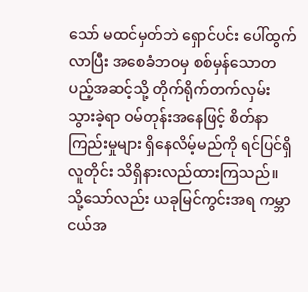သော် မထင်မှတ်ဘဲ ရှောင်ပင်း ပေါ်ထွက်လာပြီး အစေခံဘဝမှ စစ်မှန်သောတပည့်အဆင့်သို့ တိုက်ရိုက်တက်လှမ်းသွားခဲ့ရာ ဝမ်တုန်းအနေဖြင့် စိတ်နာကြည်းမှုများ ရှိနေလိမ့်မည်ကို ရင်ပြင်ရှိလူတိုင်း သိရှိနားလည်ထားကြသည်။
သို့သော်လည်း ယခုမြင်ကွင်းအရ ကမ္ဘာငယ်အ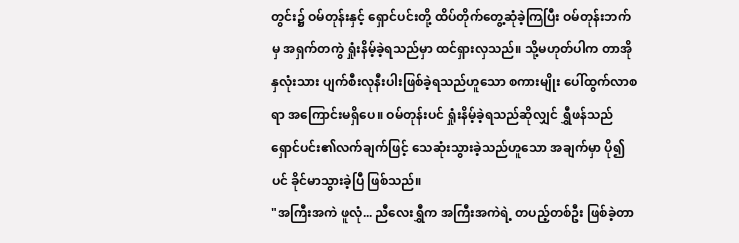တွင်း၌ ဝမ်တုန်းနှင့် ရှောင်ပင်းတို့ ထိပ်တိုက်တွေ့ဆုံခဲ့ကြပြီး ဝမ်တုန်းဘက်မှ အရှက်တကွဲ ရှုံးနိမ့်ခဲ့ရသည်မှာ ထင်ရှားလှသည်။ သို့မဟုတ်ပါက တာအိုနှလုံးသား ပျက်စီးလုနီးပါးဖြစ်ခဲ့ရသည်ဟူသော စကားမျိုး ပေါ်ထွက်လာစရာ အကြောင်းမရှိပေ။ ဝမ်တုန်းပင် ရှုံးနိမ့်ခဲ့ရသည်ဆိုလျှင် ရွှီဖန်သည် ရှောင်ပင်း၏လက်ချက်ဖြင့် သေဆုံးသွားခဲ့သည်ဟူသော အချက်မှာ ပို၍ပင် ခိုင်မာသွားခဲ့ပြီ ဖြစ်သည်။
"အကြီးအကဲ ဖူလုံ... ညီလေးရွှီက အကြီးအကဲရဲ့ တပည့်တစ်ဦး ဖြစ်ခဲ့တာ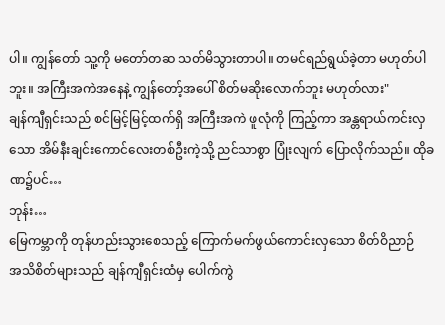ပါ။ ကျွန်တော် သူ့ကို မတော်တဆ သတ်မိသွားတာပါ။ တမင်ရည်ရွယ်ခဲ့တာ မဟုတ်ပါဘူး။ အကြီးအကဲအနေနဲ့ ကျွန်တော့်အပေါ် စိတ်မဆိုးလောက်ဘူး မဟုတ်လား"
ချန်ကျီရှင်းသည် စင်မြင့်မြင့်ထက်ရှိ အကြီးအကဲ ဖူလုံကို ကြည့်ကာ အန္တရာယ်ကင်းလှသော အိမ်နီးချင်းကောင်လေးတစ်ဦးကဲ့သို့ ညင်သာစွာ ပြုံးလျက် ပြောလိုက်သည်။ ထိုခဏ၌ပင်…
ဘုန်း…
မြေကမ္ဘာကို တုန်ဟည်းသွားစေသည့် ကြောက်မက်ဖွယ်ကောင်းလှသော စိတ်ဝိညာဉ်
အသိစိတ်များသည် ချန်ကျီရှင်းထံမှ ပေါက်ကွဲ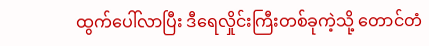ထွက်ပေါ်လာပြီး ဒီရေလှိုင်းကြီးတစ်ခုကဲ့သို့ တောင်တံ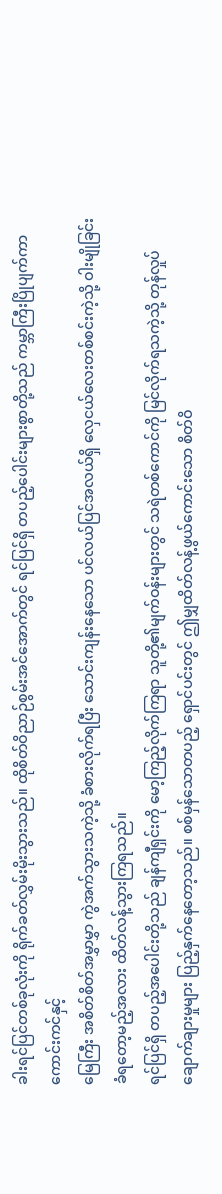ခါးရင်ပြင်တစ်ခုလုံးကို ရိုက်ခတ်လွှမ်းမိုးသွားသည်။ ထိုစိတ်ဝိညာဉ်စွမ်းအင်အောက်တွင် ရင်ပြင်ရှိ တပည့်ပေါင်းများစွာတို့သည် ကမ္ဘာကြီးပြိုပျက်ကာ ကောင်းကင်နှင့်
မြေကြီး အစိတ်စိတ်အမွှာမွှာ ကွဲအက်သွားသကဲ့သို့ ခံစားလိုက်ရပြီး သောင်းကျန်းနေသော ပင်လယ်ပြင်အလယ်ရှိ လှေငယ်လေးတစ်စင်းကဲ့သို့ ဝါးမျိုခြင်းခံရတော့မည့်အလား ထိတ်လန့်သွားကြရသည်။
ရင်ပြင်ရှိ တပည့်အပေါင်းတို့သည် ချန်ကျီရှင်းကို မော့ကြည့်လိုက်ကြရာ သူတို့၏မျက်ဝန်းများတွင် သရဲတစ်ကောင်ကို မြင်လိုက်ရသကဲ့သို့ တုန်လှုပ်ချောက်ချားမှုများ ပြည့်နှက်နေတော့သည်။ စစ်မှန်သောတပည့် ရှောင်ပင်းတွင် ဤမျှထိတ်လန့်ဖွယ်ကောင်းသော စိတ်ဝိ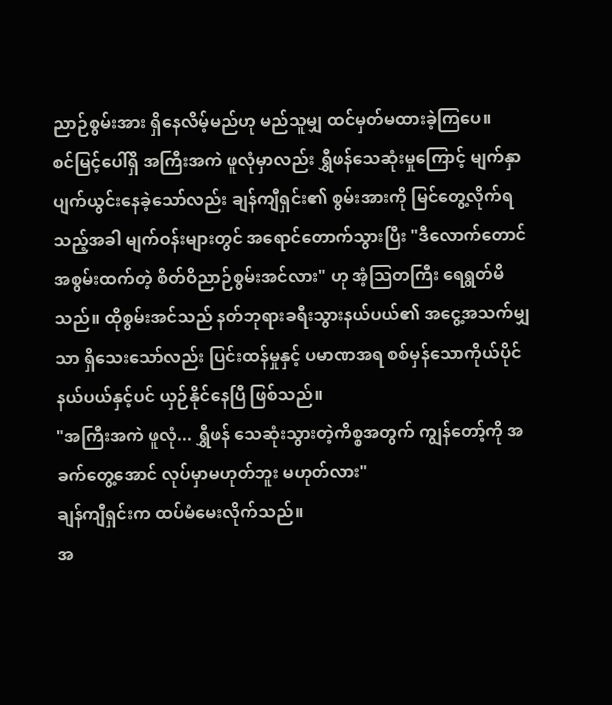ညာဉ်စွမ်းအား ရှိနေလိမ့်မည်ဟု မည်သူမျှ ထင်မှတ်မထားခဲ့ကြပေ။
စင်မြင့်ပေါ်ရှိ အကြီးအကဲ ဖူလုံမှာလည်း ရွှီဖန်သေဆုံးမှုကြောင့် မျက်နှာပျက်ယွင်းနေခဲ့သော်လည်း ချန်ကျီရှင်း၏ စွမ်းအားကို မြင်တွေ့လိုက်ရသည့်အခါ မျက်ဝန်းများတွင် အရောင်တောက်သွားပြီး "ဒီလောက်တောင် အစွမ်းထက်တဲ့ စိတ်ဝိညာဉ်စွမ်းအင်လား" ဟု အံ့သြတကြီး ရေရွတ်မိသည်။ ထိုစွမ်းအင်သည် နတ်ဘုရားခရီးသွားနယ်ပယ်၏ အငွေ့အသက်မျှသာ ရှိသေးသော်လည်း ပြင်းထန်မှုနှင့် ပမာဏအရ စစ်မှန်သောကိုယ်ပိုင်
နယ်ပယ်နှင့်ပင် ယှဉ်နိုင်နေပြီ ဖြစ်သည်။
"အကြီးအကဲ ဖူလုံ... ရွှီဖန် သေဆုံးသွားတဲ့ကိစ္စအတွက် ကျွန်တော့်ကို အခက်တွေ့အောင် လုပ်မှာမဟုတ်ဘူး မဟုတ်လား"
ချန်ကျီရှင်းက ထပ်မံမေးလိုက်သည်။
အ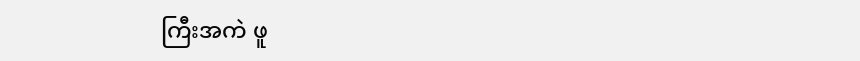ကြီးအကဲ ဖူ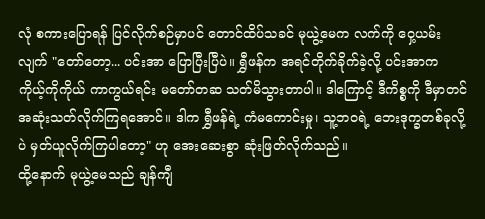လုံ စကားပြောရန် ပြင်လိုက်စဉ်မှာပင် တောင်ထိပ်သခင် မုယွဲ့မေက လက်ကို ဝှေ့ယမ်းလျက် "တော်တော့... ပင်းအာ ပြောပြီးပြီပဲ။ ရွှီဖန်က အရင်တိုက်ခိုက်ခဲ့လို့ ပင်းအာက ကိုယ့်ကိုကိုယ် ကာကွယ်ရင်း မတော်တဆ သတ်မိသွားတာပါ။ ဒါကြောင့် ဒီကိစ္စကို ဒီမှာတင် အဆုံးသတ်လိုက်ကြရအောင်။ ဒါက ရွှီဖန်ရဲ့ ကံမကောင်းမှု၊ သူ့ဘဝရဲ့ ဘေးဒုက္ခတစ်ခုလို့ပဲ မှတ်ယူလိုက်ကြပါတော့" ဟု အေးဆေးစွာ ဆုံးဖြတ်လိုက်သည်။
ထို့နောက် မုယွဲ့မေသည် ချန်ကျီ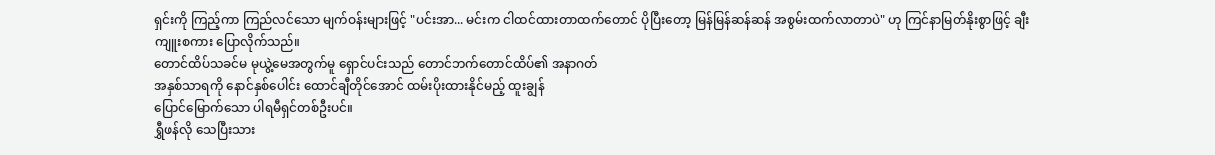ရှင်းကို ကြည့်ကာ ကြည်လင်သော မျက်ဝန်းများဖြင့် "ပင်းအာ... မင်းက ငါထင်ထားတာထက်တောင် ပိုပြီးတော့ မြန်မြန်ဆန်ဆန် အစွမ်းထက်လာတာပဲ" ဟု ကြင်နာမြတ်နိုးစွာဖြင့် ချီးကျူးစကား ပြောလိုက်သည်။
တောင်ထိပ်သခင်မ မုယွဲ့မေအတွက်မူ ရှောင်ပင်းသည် တောင်ဘက်တောင်ထိပ်၏ အနာဂတ်
အနှစ်သာရကို နောင်နှစ်ပေါင်း ထောင်ချီတိုင်အောင် ထမ်းပိုးထားနိုင်မည့် ထူးချွန်
ပြောင်မြောက်သော ပါရမီရှင်တစ်ဦးပင်။
ရွှီဖန်လို သေပြီးသား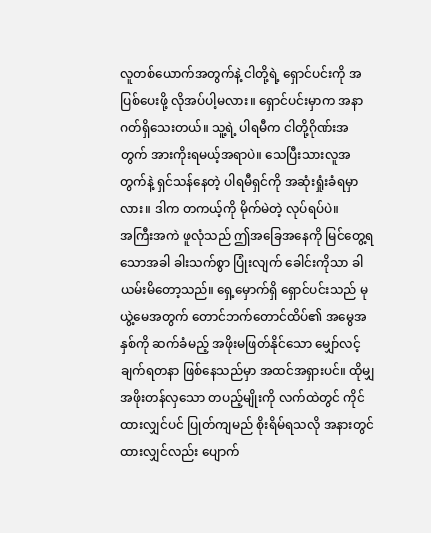လူတစ်ယောက်အတွက်နဲ့ ငါတို့ရဲ့ ရှောင်ပင်းကို အပြစ်ပေးဖို့ လိုအပ်ပါ့မလား။ ရှောင်ပင်းမှာက အနာဂတ်ရှိသေးတယ်။ သူ့ရဲ့ ပါရမီက ငါတို့ဂိုဏ်းအတွက် အားကိုးရမယ့်အရာပဲ။ သေပြီးသားလူအတွက်နဲ့ ရှင်သန်နေတဲ့ ပါရမီရှင်ကို အဆုံးရှုံးခံရမှာလား။ ဒါက တကယ့်ကို မိုက်မဲတဲ့ လုပ်ရပ်ပဲ။
အကြီးအကဲ ဖူလုံသည် ဤအခြေအနေကို မြင်တွေ့ရသောအခါ ခါးသက်စွာ ပြုံးလျက် ခေါင်းကိုသာ ခါယမ်းမိတော့သည်။ ရှေ့မှောက်ရှိ ရှောင်ပင်းသည် မုယွဲ့မေအတွက် တောင်ဘက်တောင်ထိပ်၏ အမွေအနှစ်ကို ဆက်ခံမည့် အဖိုးမဖြတ်နိုင်သော မျှော်လင့်ချက်ရတနာ ဖြစ်နေသည်မှာ အထင်အရှားပင်။ ထိုမျှ အဖိုးတန်လှသော တပည့်မျိုးကို လက်ထဲတွင် ကိုင်ထားလျှင်ပင် ပြုတ်ကျမည် စိုးရိမ်ရသလို အနားတွင် ထားလျှင်လည်း ပျောက်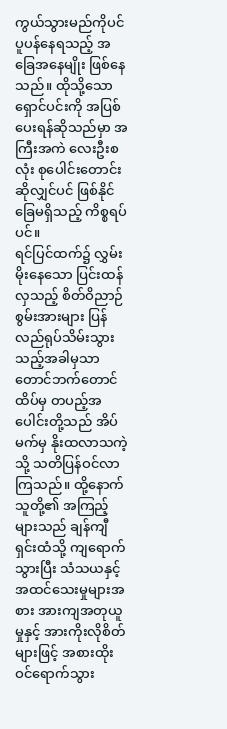ကွယ်သွားမည်ကိုပင် ပူပန်နေရသည့် အခြေအနေမျိုး ဖြစ်နေသည်။ ထိုသို့သော ရှောင်ပင်းကို အပြစ်ပေးရန်ဆိုသည်မှာ အကြီးအကဲ လေးဦးစလုံး စုပေါင်းတောင်းဆိုလျှင်ပင် ဖြစ်နိုင်ခြေမရှိသည့် ကိစ္စရပ်ပင်။
ရင်ပြင်ထက်၌ လွှမ်းမိုးနေသော ပြင်းထန်လှသည့် စိတ်ဝိညာဉ်စွမ်းအားများ ပြန်လည်ရုပ်သိမ်းသွားသည့်အခါမှသာ တောင်ဘက်တောင်ထိပ်မှ တပည့်အပေါင်းတို့သည် အိပ်မက်မှ နိုးထလာသကဲ့သို့ သတိပြန်ဝင်လာကြသည်။ ထို့နောက် သူတို့၏ အကြည့်များသည် ချန်ကျီရှင်းထံသို့ ကျရောက်သွားပြီး သံသယနှင့် အထင်သေးမှုများအစား အားကျအတုယူမှုနှင့် အားကိုးလိုစိတ်များဖြင့် အစားထိုးဝင်ရောက်သွား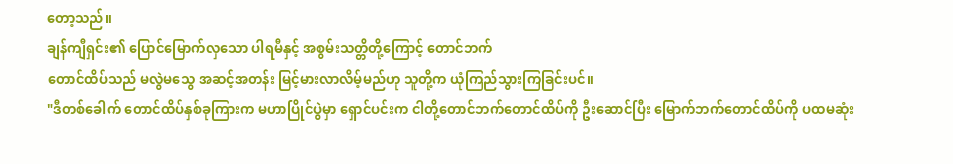တော့သည်။
ချန်ကျီရှင်း၏ ပြောင်မြောက်လှသော ပါရမီနှင့် အစွမ်းသတ္တိတို့ကြောင့် တောင်ဘက်
တောင်ထိပ်သည် မလွဲမသွေ အဆင့်အတန်း မြင့်မားလာလိမ့်မည်ဟု သူတို့က ယုံကြည်သွားကြခြင်းပင်။
"ဒီတစ်ခေါက် တောင်ထိပ်နှစ်ခုကြားက မဟာပြိုင်ပွဲမှာ ရှောင်ပင်းက ငါတို့တောင်ဘက်တောင်ထိပ်ကို ဦးဆောင်ပြီး မြောက်ဘက်တောင်ထိပ်ကို ပထမဆုံး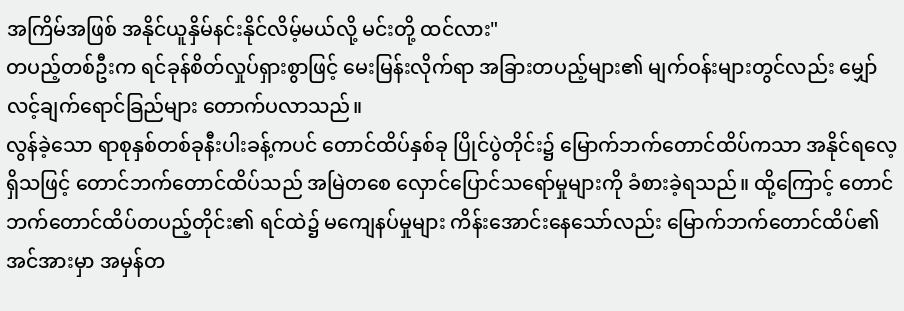အကြိမ်အဖြစ် အနိုင်ယူနှိမ်နင်းနိုင်လိမ့်မယ်လို့ မင်းတို့ ထင်လား"
တပည့်တစ်ဦးက ရင်ခုန်စိတ်လှုပ်ရှားစွာဖြင့် မေးမြန်းလိုက်ရာ အခြားတပည့်များ၏ မျက်ဝန်းများတွင်လည်း မျှော်လင့်ချက်ရောင်ခြည်များ တောက်ပလာသည်။
လွန်ခဲ့သော ရာစုနှစ်တစ်ခုနီးပါးခန့်ကပင် တောင်ထိပ်နှစ်ခု ပြိုင်ပွဲတိုင်း၌ မြောက်ဘက်တောင်ထိပ်ကသာ အနိုင်ရလေ့ရှိသဖြင့် တောင်ဘက်တောင်ထိပ်သည် အမြဲတစေ လှောင်ပြောင်သရော်မှုများကို ခံစားခဲ့ရသည်။ ထို့ကြောင့် တောင်ဘက်တောင်ထိပ်တပည့်တိုင်း၏ ရင်ထဲ၌ မကျေနပ်မှုများ ကိန်းအောင်းနေသော်လည်း မြောက်ဘက်တောင်ထိပ်၏ အင်အားမှာ အမှန်တ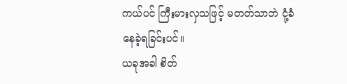ကယ်ပင် ကြီးမားလှသဖြင့် မတတ်သာဘဲ ငုံ့ခံနေခဲ့ရခြင်းပင်။
ယခုအခါ စိတ်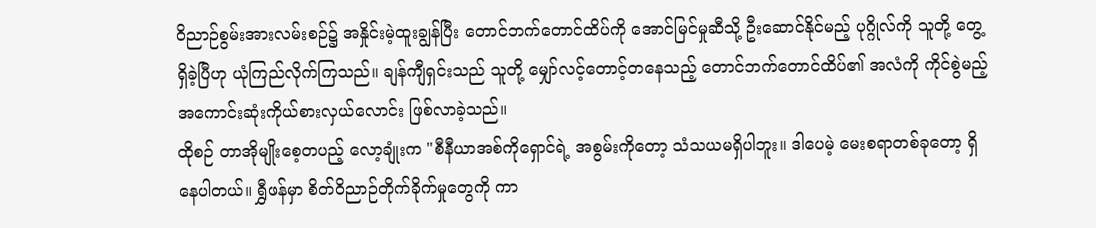ဝိညာဉ်စွမ်းအားလမ်းစဉ်၌ အနှိုင်းမဲ့ထူးချွန်ပြီး တောင်ဘက်တောင်ထိပ်ကို အောင်မြင်မှုဆီသို့ ဦးဆောင်နိုင်မည့် ပုဂ္ဂိုလ်ကို သူတို့ တွေ့ရှိခဲ့ပြီဟု ယုံကြည်လိုက်ကြသည်။ ချန်ကျီရှင်းသည် သူတို့ မျှော်လင့်တောင့်တနေသည့် တောင်ဘက်တောင်ထိပ်၏ အလံကို ကိုင်စွဲမည့် အကောင်းဆုံးကိုယ်စားလှယ်လောင်း ဖြစ်လာခဲ့သည်။
ထိုစဉ် တာအိုမျိုးစေ့တပည့် လော့ချုံးက "စီနီယာအစ်ကိုရှောင်ရဲ့ အစွမ်းကိုတော့ သံသယမရှိပါဘူး။ ဒါပေမဲ့ မေးစရာတစ်ခုတော့ ရှိနေပါတယ်။ ရွှီဖန်မှာ စိတ်ဝိညာဉ်တိုက်ခိုက်မှုတွေကို ကာ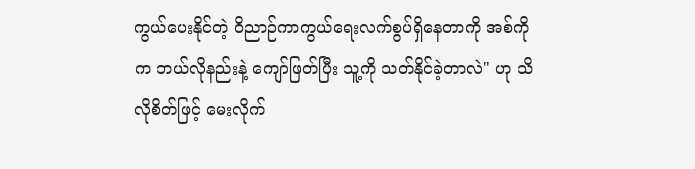ကွယ်ပေးနိုင်တဲ့ ဝိညာဉ်ကာကွယ်ရေးလက်စွပ်ရှိနေတာကို အစ်ကိုက ဘယ်လိုနည်းနဲ့ ကျော်ဖြတ်ပြီး သူ့ကို သတ်နိုင်ခဲ့တာလဲ" ဟု သိလိုစိတ်ဖြင့် မေးလိုက်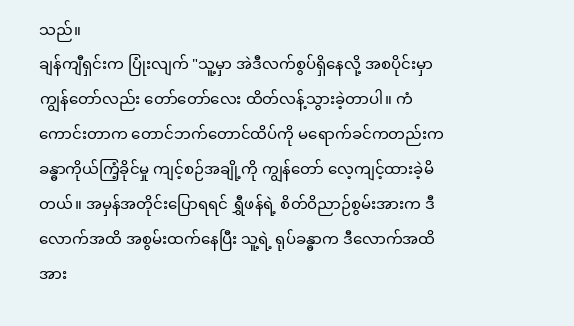သည်။
ချန်ကျီရှင်းက ပြုံးလျက် "သူ့မှာ အဲဒီလက်စွပ်ရှိနေလို့ အစပိုင်းမှာ ကျွန်တော်လည်း တော်တော်လေး ထိတ်လန့်သွားခဲ့တာပါ။ ကံကောင်းတာက တောင်ဘက်တောင်ထိပ်ကို မရောက်ခင်ကတည်းက ခန္ဓာကိုယ်ကြံ့ခိုင်မှု ကျင့်စဉ်အချို့ကို ကျွန်တော် လေ့ကျင့်ထားခဲ့မိတယ်။ အမှန်အတိုင်းပြောရရင် ရွှီဖန်ရဲ့ စိတ်ဝိညာဉ်စွမ်းအားက ဒီလောက်အထိ အစွမ်းထက်နေပြီး သူ့ရဲ့ ရုပ်ခန္ဓာက ဒီလောက်အထိ အား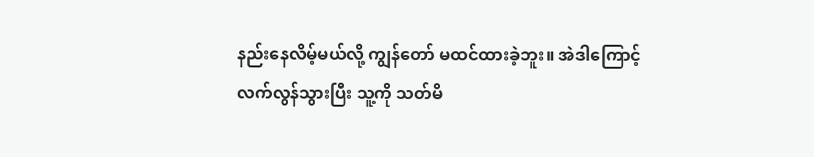နည်းနေလိမ့်မယ်လို့ ကျွန်တော် မထင်ထားခဲ့ဘူး။ အဲဒါကြောင့် လက်လွန်သွားပြီး သူ့ကို သတ်မိ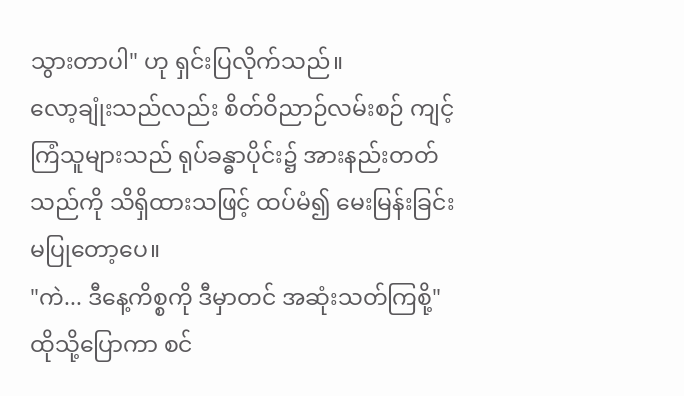သွားတာပါ" ဟု ရှင်းပြလိုက်သည်။
လော့ချုံးသည်လည်း စိတ်ဝိညာဉ်လမ်းစဉ် ကျင့်ကြံသူများသည် ရုပ်ခန္ဓာပိုင်း၌ အားနည်းတတ်သည်ကို သိရှိထားသဖြင့် ထပ်မံ၍ မေးမြန်းခြင်း မပြုတော့ပေ။
"ကဲ... ဒီနေ့ကိစ္စကို ဒီမှာတင် အဆုံးသတ်ကြစို့"
ထိုသို့ပြောကာ စင်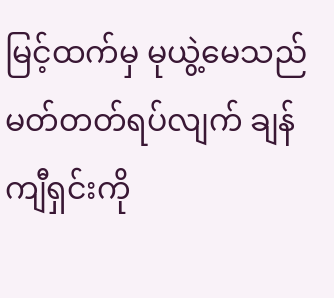မြင့်ထက်မှ မုယွဲ့မေသည် မတ်တတ်ရပ်လျက် ချန်ကျီရှင်းကို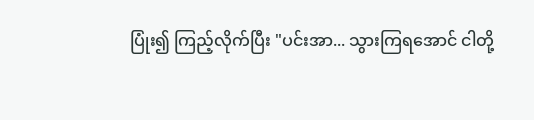ပြုံး၍ ကြည့်လိုက်ပြီး "ပင်းအာ... သွားကြရအောင် ငါတို့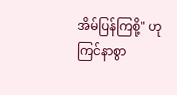အိမ်ပြန်ကြစို့" ဟု ကြင်နာစွာ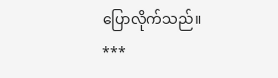ပြောလိုက်သည်။
***